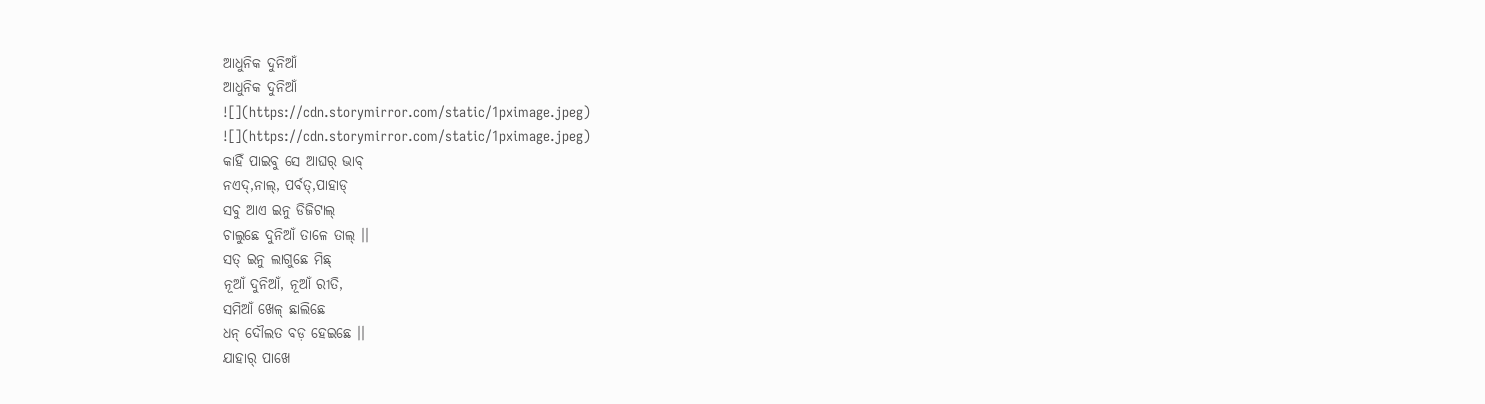ଆଧୁନିକ ଦୁନିଆଁ
ଆଧୁନିକ ଦୁନିଆଁ
![](https://cdn.storymirror.com/static/1pximage.jpeg)
![](https://cdn.storymirror.com/static/1pximage.jpeg)
କାହିଁ ପାଇବୁ ସେ ଆଘର୍ ଭାବ୍
ନଏଦ୍,ନାଲ୍, ପର୍ବତ୍,ପାହାଡ୍
ସବୁ ଆଏ ଇନୁ ଡିଜିଟାଲ୍
ଚାଲୁଛେ ଦୁନିଆଁ ତାଳେ ତାଲ୍ ।।
ସତ୍ ଇନୁ ଲାଗୁଛେ ମିଛ୍
ନୂଆଁ ଦୁନିଆଁ, ନୂଆଁ ରୀତି,
ସମିଆଁ ଖେଳ୍ ଛାଲିଛେ
ଧନ୍ ଦୌଲତ ବଡ଼ ହେଇଛେ ।।
ଯାହାର୍ ପାଖେ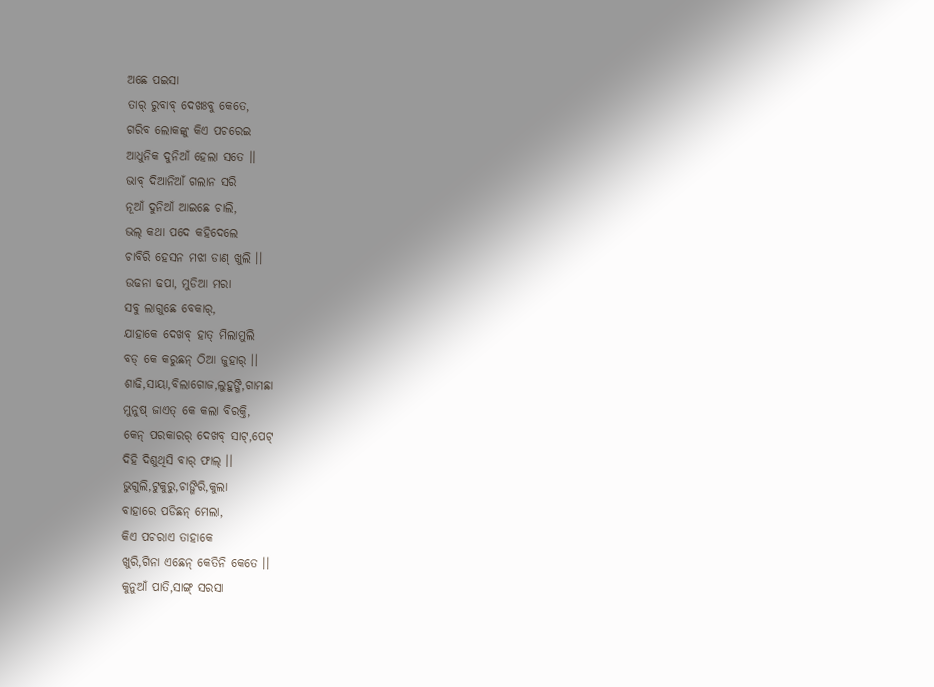ଅଛେ ପଇସା
ତାର୍ ରୁବାବ୍ ଦେଖଃବୁ କେତେ,
ଗରିବ ଲୋକଙ୍କୁ କିଏ ପଚରେଇ
ଆଧୁନିକ ଦୁନିଆଁ ହେଲା ସତେ ।।
ଭାବ୍ ଦିଆନିଆଁ ଗଲାନ ସରି
ନୂଆଁ ଦୁନିଆଁ ଆଇଛେ ଚାଲି,
ଭଲ୍ କଥା ପଦେ କହିଦେଲେ
ଚାବିରି ହେସନ ମଝା ଡାଣ୍ ଖୁଲି ।।
ଉଢନା ଢପା, ମୁଡିଆ ମରା
ସବୁ ଲାଗୁଛେ ବେକାର୍,
ଯାହାକେ ଦେଖବ୍ ହାତ୍ ମିଲାମୁଲି
ବଡ୍ କେ କରୁଛନ୍ ଠିଆ ଜୁହାର୍ ।।
ଶାଢି,ସାୟା,ବିଲାଗୋଜ,ଲୁହୁଙ୍ଗି,ଗାମଛା
ମୁନୁଷ୍ ଜାଏତ୍ କେ କଲା ବିରକ୍ତି,
କେନ୍ ପରକାରର୍ ଦେଖବ୍ ସାଟ୍,ପେଟ୍
ଦିହି ଦିଶୁଥିସି ବାର୍ ଫାଲ୍ ।।
ଭୁଗୁଲି,ଟୁକୁରୁ,ଚାଙ୍ଗିରି,କୁଲା
ବାହାରେ ପଡିଛନ୍ ମେଲା,
କିଏ ପଚରାଏ ତାହାକେ
ଖୁରି,ଗିନା ଏଛେନ୍ କେତିନି କେତେ ।।
କୁନୁଆଁ ପାତି,ସାଙ୍ଗ୍ ସରସା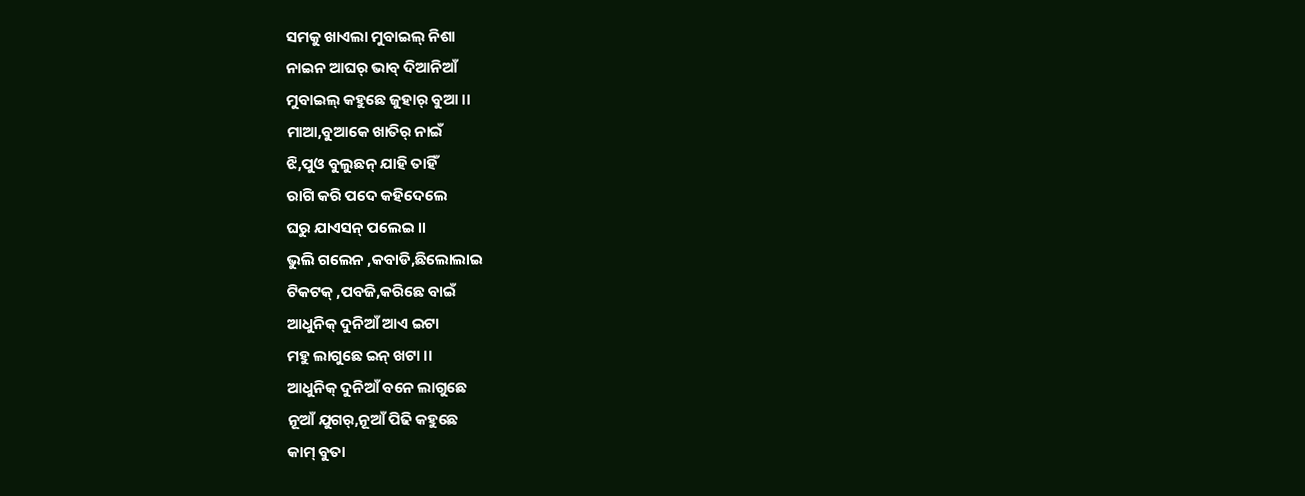ସମକୁ ଖାଏଲା ମୁବାଇଲ୍ ନିଶା
ନାଇନ ଆଘର୍ ଭାବ୍ ଦିଆନିଆଁ
ମୁବାଇଲ୍ କହୁଛେ ଜୁହାର୍ ବୁଆ ।।
ମାଆ,ବୁଆକେ ଖାତିର୍ ନାଇଁ
ଝି,ପୁଓ ବୁଲୁଛନ୍ ଯାହି ତାହିଁ
ରାଗି କରି ପଦେ କହିଦେଲେ
ଘରୁ ଯାଏସନ୍ ପଲେଇ ।।
ଭୁଲି ଗଲେନ ,କବାଡି,ଛିଲୋଲାଇ
ଟିକଟକ୍ ,ପବଜି,କରିଛେ ବାଇଁ
ଆଧୁନିକ୍ ଦୁନିଆଁ ଆଏ ଇଟା
ମହୁ ଲାଗୁଛେ ଇନ୍ ଖଟା ।।
ଆଧୁନିକ୍ ଦୁନିଆଁ ବନେ ଲାଗୁଛେ
ନୂଆଁ ଯୁଗର୍,ନୂଆଁ ପିଢି କହୁଛେ
କାମ୍ ବୁତା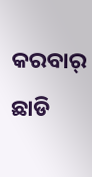କରବାର୍ ଛାଡି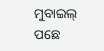ମୁବାଇଲ୍ ପଛେ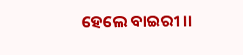ହେଲେ ବାଇରୀ ।।